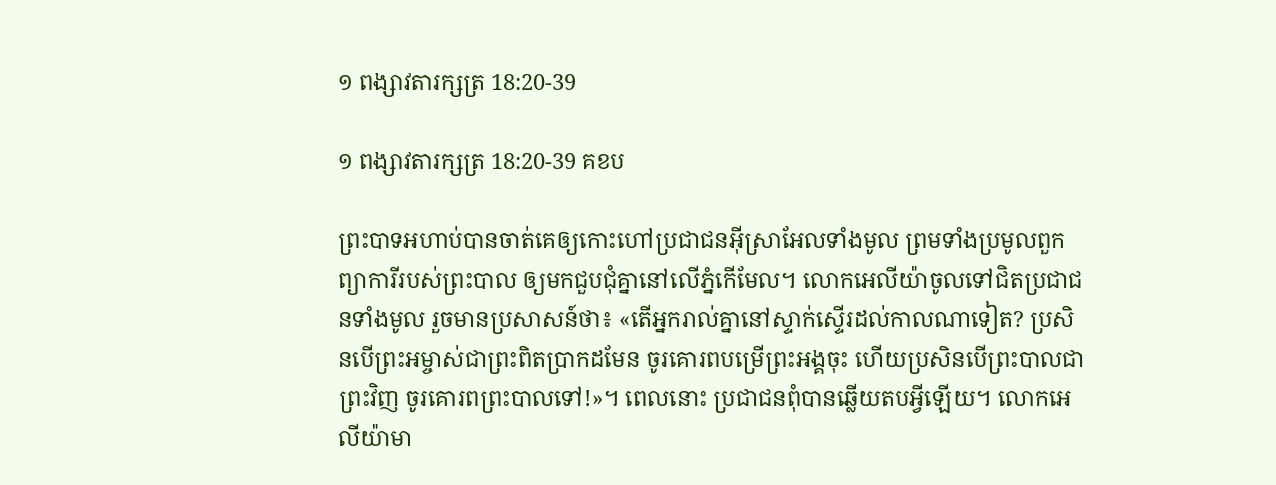១ ពង្សាវតារក្សត្រ 18:20-39

១ ពង្សាវតារក្សត្រ 18:20-39 គខប

ព្រះ‌បាទអហាប់បានចាត់គេឲ្យកោះហៅប្រជា‌ជនអ៊ីស្រា‌អែលទាំងមូល ព្រមទាំងប្រមូលពួកព្យាការីរបស់ព្រះបាល ឲ្យមកជួប‌ជុំគ្នានៅលើភ្នំកើមែល។ លោកអេលីយ៉ាចូលទៅជិតប្រជា‌ជនទាំងមូល រួចមានប្រសាសន៍ថា៖ «តើអ្នករាល់គ្នានៅស្ទាក់ស្ទើរដល់កាលណាទៀត? ប្រសិនបើព្រះ‌អម្ចាស់ជាព្រះពិតប្រាកដមែន ចូរគោរពបម្រើព្រះអង្គចុះ ហើយប្រសិនបើព្រះបាលជាព្រះវិញ ចូរគោរពព្រះបាលទៅ!»។ ពេលនោះ ប្រជា‌ជនពុំបានឆ្លើយតបអ្វីឡើយ។ លោកអេលីយ៉ាមា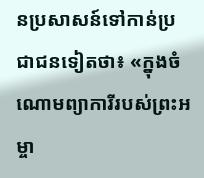នប្រសាសន៍ទៅកាន់ប្រជា‌ជនទៀតថា៖ «ក្នុងចំណោមព្យាការីរបស់ព្រះ‌អម្ចា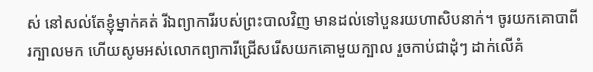ស់ នៅសល់តែខ្ញុំម្នាក់គត់ រីឯព្យាការីរបស់ព្រះបាលវិញ មានដល់ទៅបួន‌រយហា‌សិបនាក់។ ចូរយកគោបាពីរក្បាលមក ហើយសូមអស់លោកព្យាការីជ្រើសរើសយកគោមួយក្បាល រួចកាប់ជាដុំៗ ដាក់លើគំ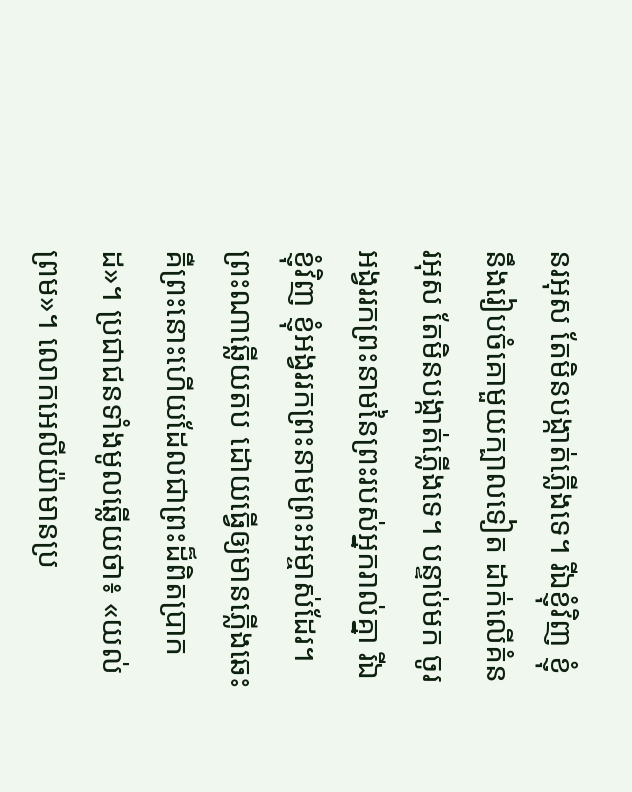នរអុស តែមិនបង្កាត់ភ្លើងទេ។ រីឯខ្ញុំវិញ ខ្ញុំនឹងរៀបចំគោមួយក្បាលទៀត ដាក់លើគំនរអុស តែមិនបង្កាត់ភ្លើងទេ។ បន្ទាប់មក ចូរអង្វររកព្រះ‌នាមនៃព្រះរបស់អ្នករាល់គ្នា រីឯខ្ញុំវិញ ខ្ញុំអង្វររកព្រះ‌នាមព្រះ‌អម្ចាស់ដែរ។ ព្រះណាឆ្លើយតប ដោយធ្វើឲ្យមានភ្លើងឆេះ គឺព្រះនោះហើយដែលជាព្រះដ៏ពិតប្រាកដ»។ ប្រជា‌ជនទាំងមូលឆ្លើយថា៖ «យល់ព្រម»។ លោកអេលីយ៉ាមានប្រ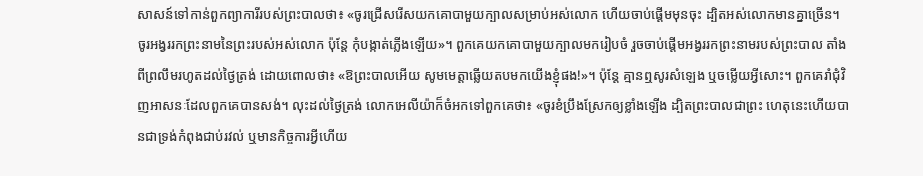សាសន៍ទៅកាន់ពួកព្យាការីរបស់ព្រះបាលថា៖ «ចូរជ្រើសរើសយកគោបាមួយក្បាលសម្រាប់អស់លោក ហើយចាប់ផ្ដើមមុនចុះ ដ្បិតអស់លោកមានគ្នាច្រើន។ ចូរអង្វររកព្រះ‌នាមនៃព្រះរបស់អស់លោក ប៉ុន្តែ កុំបង្កាត់ភ្លើងឡើយ»។ ពួកគេយកគោបាមួយក្បាលមករៀបចំ រួចចាប់ផ្ដើមអង្វររកព្រះ‌នាមរបស់ព្រះបាល តាំងពីព្រលឹមរហូតដល់ថ្ងៃត្រង់ ដោយពោលថា៖ «ឱព្រះបាលអើយ សូមមេត្តាឆ្លើយតបមកយើងខ្ញុំផង!»។ ប៉ុន្តែ គ្មានឮសូរសំឡេង ឬចម្លើយអ្វីសោះ។ ពួកគេរាំជុំ‌វិញអាសនៈដែលពួកគេបានសង់។ លុះដល់ថ្ងៃត្រង់ លោកអេលីយ៉ាក៏ចំអកទៅពួកគេថា៖ «ចូរខំប្រឹងស្រែកឲ្យខ្លាំងឡើង ដ្បិតព្រះបាលជាព្រះ ហេតុនេះហើយបានជាទ្រង់កំពុងជាប់រវល់ ឬមានកិច្ចការអ្វីហើយ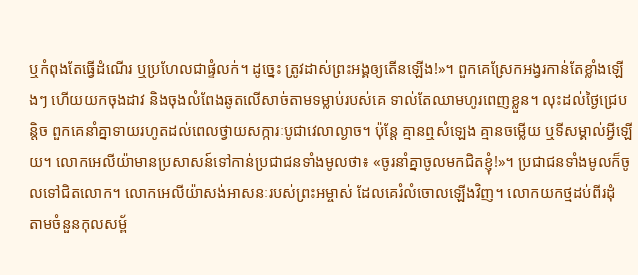ឬកំពុងតែធ្វើដំណើរ ឬប្រហែលជាផ្ទំលក់។ ដូច្នេះ ត្រូវដាស់ព្រះអង្គឲ្យតើនឡើង!»។ ពួកគេស្រែកអង្វរកាន់តែខ្លាំងឡើងៗ ហើយយកចុងដាវ និងចុងលំពែងឆូតលើសាច់តាមទម្លាប់របស់គេ ទាល់តែឈាមហូរពេញខ្លួន។ លុះដល់ថ្ងៃជ្រេបន្តិច ពួកគេនាំគ្នាទាយរហូតដល់ពេលថ្វាយសក្ការៈ‌បូជាវេលាល្ងាច។ ប៉ុន្តែ គ្មានឮសំឡេង គ្មានចម្លើយ ឬទីសម្គាល់អ្វីឡើយ។ លោកអេលីយ៉ាមានប្រសាសន៍ទៅកាន់ប្រជា‌ជនទាំងមូលថា៖ «ចូរនាំគ្នាចូលមកជិតខ្ញុំ!»។ ប្រជា‌ជនទាំងមូលក៏ចូលទៅជិតលោក។ លោកអេលីយ៉ាសង់អាសនៈរបស់ព្រះ‌អម្ចាស់ ដែលគេរំលំចោលឡើងវិញ។ លោកយកថ្មដប់‌ពីរដុំ តាមចំនួនកុល‌សម្ព័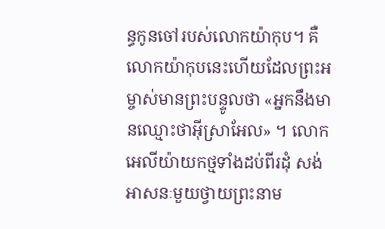ន្ធកូនចៅរបស់លោកយ៉ាកុប។ គឺលោកយ៉ាកុបនេះហើយដែលព្រះ‌អម្ចាស់មានព្រះ‌បន្ទូលថា «អ្នកនឹងមានឈ្មោះថាអ៊ីស្រា‌អែល» ។ លោកអេលីយ៉ាយកថ្មទាំងដប់‌ពីរដុំ សង់អាសនៈមួយថ្វាយព្រះ‌នាម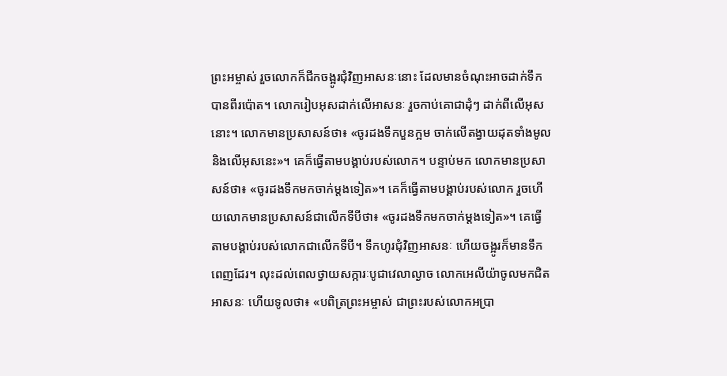ព្រះ‌អម្ចាស់ រួចលោកក៏ជីកចង្អូរជុំ‌វិញអាសនៈនោះ ដែលមានចំណុះអាចដាក់ទឹកបានពីរប៉ោត។ លោករៀបអុសដាក់លើអាសនៈ រួចកាប់គោជាដុំៗ ដាក់ពីលើអុសនោះ។ លោកមានប្រសាសន៍ថា៖ «ចូរដងទឹកបួនក្អម ចាក់លើតង្វាយដុតទាំងមូល និងលើអុសនេះ»។ គេក៏ធ្វើតាមបង្គាប់របស់លោក។ បន្ទាប់មក លោកមានប្រសាសន៍ថា៖ «ចូរដងទឹកមកចាក់ម្ដងទៀត»។ គេក៏ធ្វើតាមបង្គាប់របស់លោក រួចហើយលោកមានប្រសាសន៍ជាលើកទីបីថា៖ «ចូរដងទឹកមកចាក់ម្ដងទៀត»។ គេធ្វើតាមបង្គាប់របស់លោកជាលើកទីបី។ ទឹកហូរជុំ‌វិញអាសនៈ ហើយចង្អូរក៏មានទឹកពេញដែរ។ លុះដល់ពេលថ្វាយសក្ការៈ‌បូជាវេលាល្ងាច លោកអេលីយ៉ាចូលមកជិតអាសនៈ ហើយទូលថា៖ «បពិត្រព្រះ‌អម្ចាស់ ជាព្រះរបស់លោកអប្រា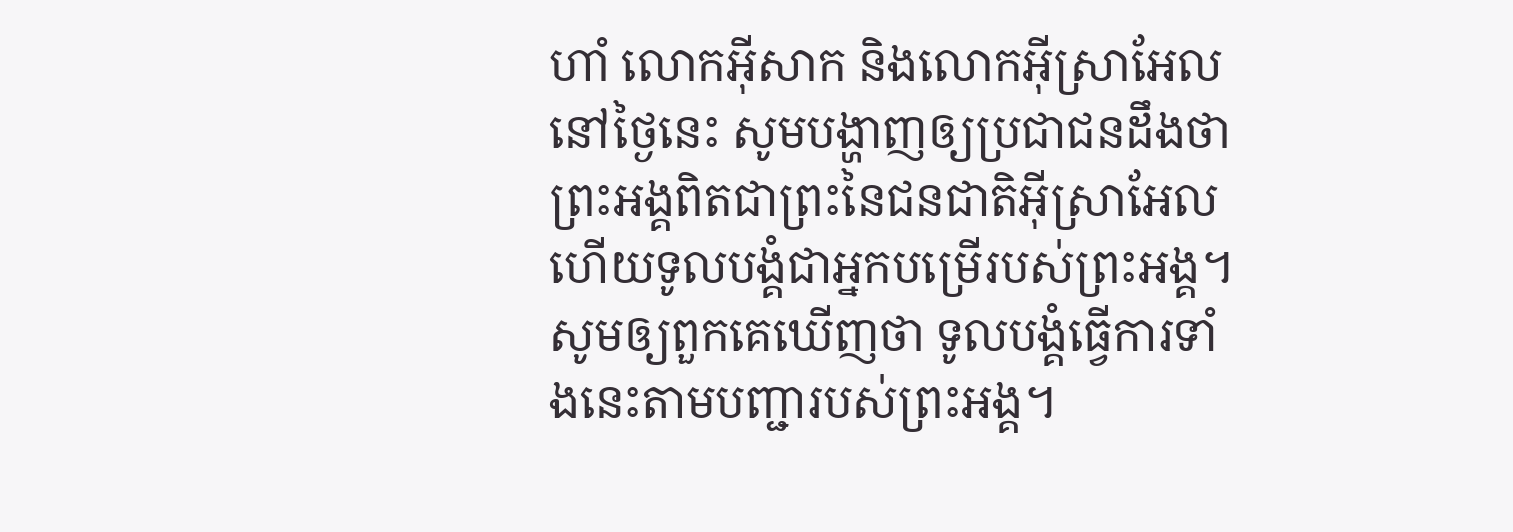ហាំ លោកអ៊ីសាក និងលោកអ៊ីស្រា‌អែល នៅថ្ងៃនេះ សូមបង្ហាញឲ្យប្រជា‌ជនដឹងថា ព្រះអង្គពិតជាព្រះនៃជន‌ជាតិអ៊ីស្រា‌អែល ហើយទូលបង្គំជាអ្នកបម្រើរបស់ព្រះអង្គ។ សូមឲ្យពួកគេឃើញថា ទូលបង្គំធ្វើការទាំងនេះតាមបញ្ជារបស់ព្រះអង្គ។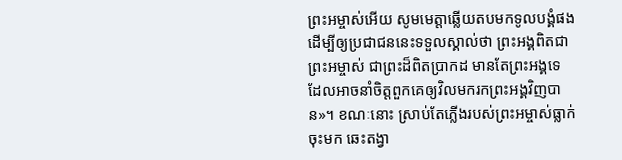ព្រះ‌អម្ចាស់អើយ សូមមេត្តាឆ្លើយតបមកទូលបង្គំផង ដើម្បីឲ្យប្រជា‌ជននេះទទួលស្គាល់ថា ព្រះអង្គពិតជាព្រះ‌អម្ចាស់ ជាព្រះដ៏ពិតប្រាកដ មានតែព្រះអង្គទេ ដែលអាចនាំចិត្តពួកគេឲ្យវិលមករកព្រះអង្គវិញបាន»។ ខណៈនោះ ស្រាប់តែភ្លើងរបស់ព្រះ‌អម្ចាស់ធ្លាក់ចុះមក ឆេះតង្វា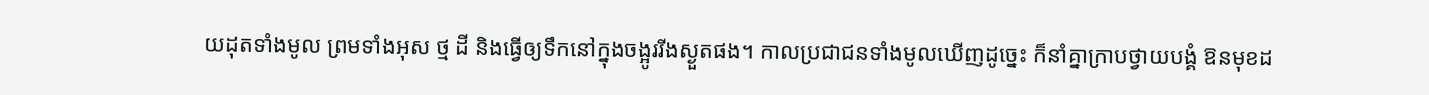យដុតទាំងមូល ព្រមទាំងអុស ថ្ម ដី និងធ្វើឲ្យទឹកនៅក្នុងចង្អូររីងស្ងួតផង។ កាលប្រជា‌ជនទាំងមូលឃើញដូច្នេះ ក៏នាំគ្នាក្រាបថ្វាយ‌បង្គំ ឱនមុខដ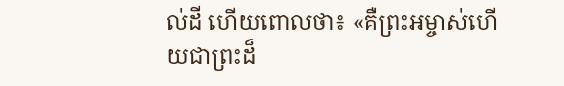ល់ដី ហើយពោលថា៖ «គឺព្រះ‌អម្ចាស់ហើយជាព្រះដ៏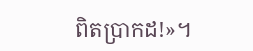ពិតប្រាកដ!»។